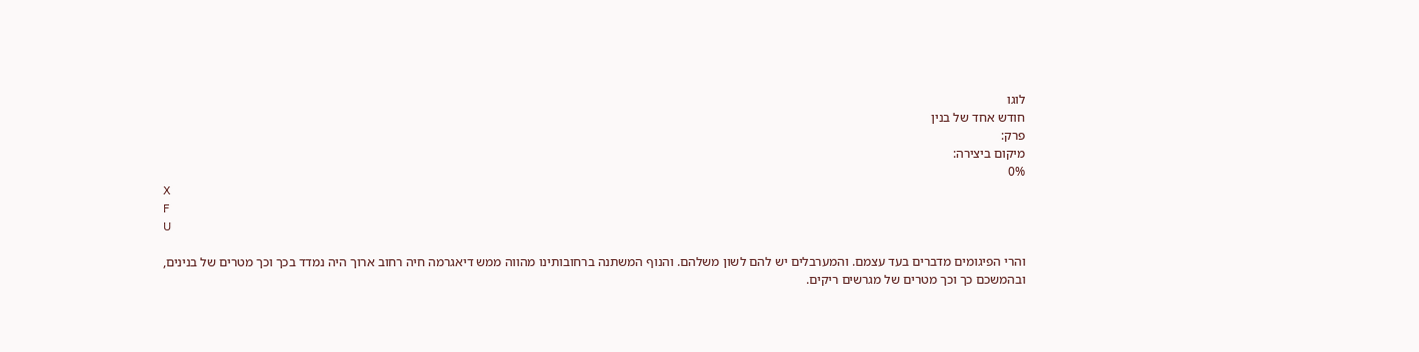לוגו
חודש אחד של בנין
פרק:
מיקום ביצירה:
0%
X
F
U

והרי הפיגומים מדברים בעד עצמם. והמערבלים יש להם לשון משלהם. והנוף המשתנה ברחובותינו מהווה ממש דיאגרמה חיה רחוב ארוך היה נמדד בכך וכך מטרים של בנינים, ובהמשכם כך וכך מטרים של מגרשים ריקים.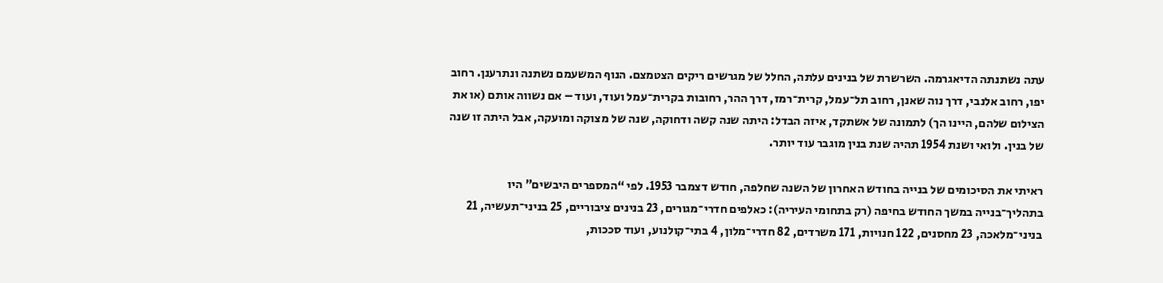עתה נשתנתה הדיאגרמה. השרשרת של בנינים עלתה, החלל של מגרשים ריקים הצטמצם. הנוף המשעמם נשתנה ונתרענן. רחוב יפו, רחוב אלנבי, דרך נוה שאנן, רחוב תל־עמל, קרית־רמז, דרך ההר, רחובות בקרית־עמל ועוד, ועוד – אם נשווה אותם (או את הצילום שלהם, היינו הך) לתמונה של אשתקד, איזה הבדל: היתה שנה קשה ודחוקה, שנה של מצוקה ומועקה, אבל היתה זו שנה של בנין. ולואי ושנת 1954 תהיה שנת בנין מוגבר עוד יותר.

ראיתי את הסיכומים של בנייה בחודש האחרון של השנה שחלפה, חודש דצמבר 1953. לפי “המספרים היבשים” היו בתהליך־בנייה במשך החודש בחיפה (רק בתחומי העיריה): כאלפים חדרי־מגורים, 23 בנינים ציבוריים, 25 בניני־תעשיה, 21 בניני־מלאכה, 23 מחסנים, 122 חנויות, 171 משרדים, 82 חדרי־מלון, 4 בתי־קולנוע, ועוד סככות,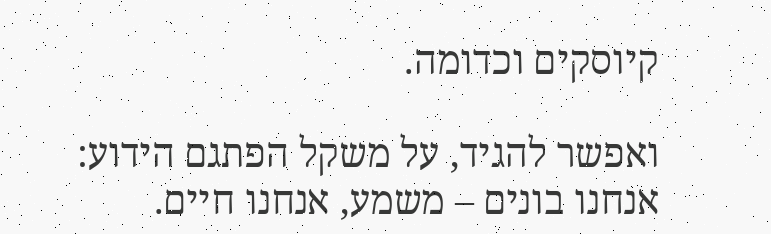קיוסקים וכדומה.

ואפשר להגיד, על משקל הפתגם הידוע: אנחנו בונים – משמע, אנחנו חיים.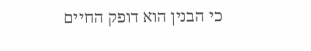כי הבנין הוא דופק החיים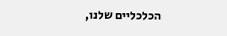הכלכליים שלנו,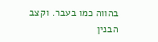בהווה כמו בעבר. וקצב הבנין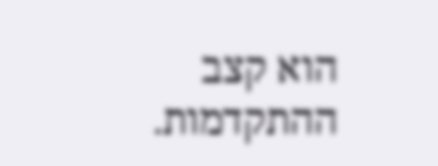הוא קצב ההתקדמות.